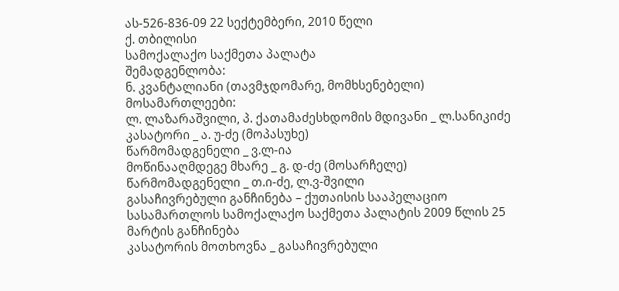ას-526-836-09 22 სექტემბერი, 2010 წელი
ქ. თბილისი
სამოქალაქო საქმეთა პალატა
შემადგენლობა:
ნ. კვანტალიანი (თავმჯდომარე, მომხსენებელი)
მოსამართლეები:
ლ. ლაზარაშვილი, პ. ქათამაძესხდომის მდივანი _ ლ.სანიკიძე
კასატორი _ ა. უ-ძე (მოპასუხე)
წარმომადგენელი _ ვ.ლ-ია
მოწინააღმდეგე მხარე _ გ. დ-ძე (მოსარჩელე)
წარმომადგენელი _ თ.ი-ძე, ლ.ვ-შვილი
გასაჩივრებული განჩინება – ქუთაისის სააპელაციო სასამართლოს სამოქალაქო საქმეთა პალატის 2009 წლის 25 მარტის განჩინება
კასატორის მოთხოვნა _ გასაჩივრებული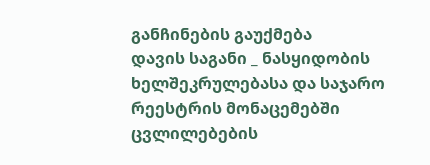განჩინების გაუქმება
დავის საგანი _ ნასყიდობის ხელშეკრულებასა და საჯარო რეესტრის მონაცემებში ცვლილებების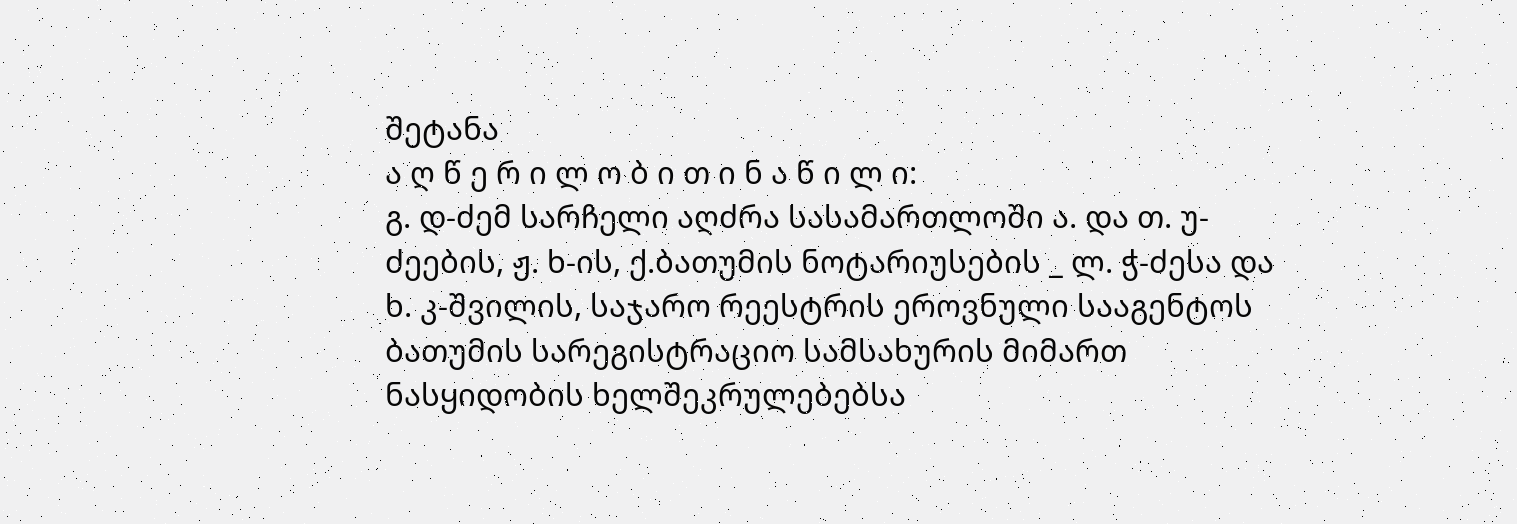შეტანა
ა ღ წ ე რ ი ლ ო ბ ი თ ი ნ ა წ ი ლ ი:
გ. დ-ძემ სარჩელი აღძრა სასამართლოში ა. და თ. უ-ძეების, ჟ. ხ-ის, ქ.ბათუმის ნოტარიუსების _ ლ. ჭ-ძესა და ხ. კ-შვილის, საჯარო რეესტრის ეროვნული სააგენტოს ბათუმის სარეგისტრაციო სამსახურის მიმართ ნასყიდობის ხელშეკრულებებსა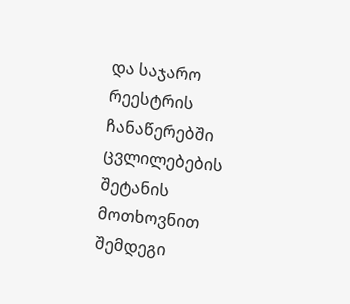და საჯარო რეესტრის ჩანაწერებში ცვლილებების შეტანის მოთხოვნით შემდეგი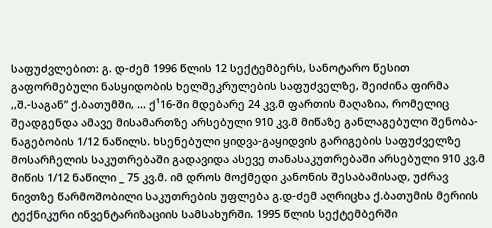საფუძვლებით: გ. დ-ძემ 1996 წლის 12 სექტემბერს, სანოტარო წესით გაფორმებული ნასყიდობის ხელშეკრულების საფუძველზე, შეიძინა ფირმა ,,შ.-საგან” ქ.ბათუმში, ... ქ¹16-ში მდებარე 24 კვ.მ ფართის მაღაზია, რომელიც შეადგენდა ამავე მისამართზე არსებული 910 კვ.მ მიწაზე განლაგებული შენობა-ნაგებობის 1/12 ნაწილს. ხსენებული ყიდვა-გაყიდვის გარიგების საფუძველზე მოსარჩელის საკუთრებაში გადავიდა ასევე თანასაკუთრებაში არსებული 910 კვ.მ მიწის 1/12 ნაწილი _ 75 კვ.მ. იმ დროს მოქმედი კანონის შესაბამისად, უძრავ ნივთზე წარმოშობილი საკუთრების უფლება გ.დ-ძემ აღრიცხა ქ.ბათუმის მერიის ტექნიკური ინვენტარიზაციის სამსახურში. 1995 წლის სექტემბერში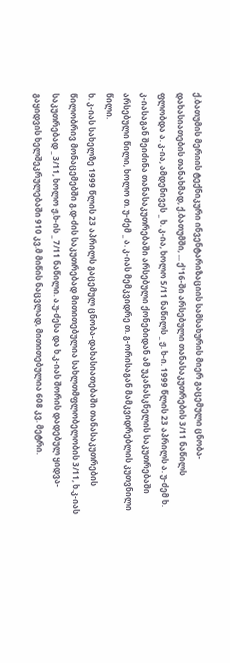ქ.ბათუმის მერიის ტექნიკური ინვენტარიზაციის სამსახურის მიერ გაცემული ცნობა-დახასიათების თანახმად, ქ.ბათუმში, ... ქ¹16-ში არსებული თანასაკუთრების 3/11 ნაწილს ფლობდა ა. კ-ია, ამდენივეს _ ხ. კ-ია, ხოლო 5/11 ნაწილს _ ჟ. ხ-ი. 1999 წლის 23 აპრილს ა. უ-ძემ ხ. კ-იასაგან შეიძინა თანასაკუთრებაში არსებული ქონებიდან ამ უკანასკნელის საკუთრებაში არსებული წილი, ხოლო თ. უ-ძემ _ ა. კ-იას მემკვიდრე თ. გ-ორისაგან მამკვიდრებლის კუთვნილი წილი.
ხ. კ-იას სახელზე 1999 წლის 23 აპრილს გაცემულ ცნობა-დახასიათებაში თანასაკუთრების წილობრივ მონაცემებში გ.დ-ძის საკუთრებად მითითებულია სახლთმფლობელობის 3/11, ხ.კ-იას საკუთრებად _ 3/11, ხოლო ჟ.ხ-ის _ 7/11 ნაწილი. ა.უ-ძესა და ხ.კ-იას შორის დადებულ ყიდვა-გაყიდვის ხელშეკრულებაში 910 კვ.მ მიწის ნაცვლად, მითითებულია 608 კვ. მეტრი.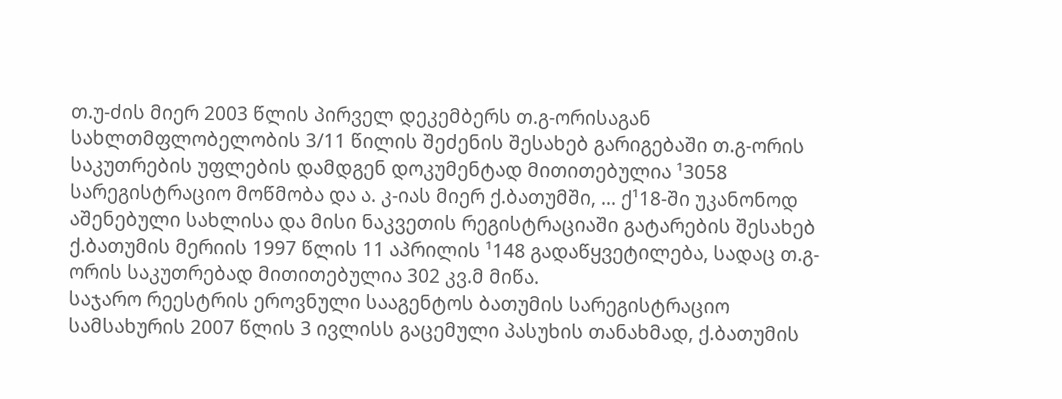თ.უ-ძის მიერ 2003 წლის პირველ დეკემბერს თ.გ-ორისაგან სახლთმფლობელობის 3/11 წილის შეძენის შესახებ გარიგებაში თ.გ-ორის საკუთრების უფლების დამდგენ დოკუმენტად მითითებულია ¹3058 სარეგისტრაციო მოწმობა და ა. კ-იას მიერ ქ.ბათუმში, ... ქ¹18-ში უკანონოდ აშენებული სახლისა და მისი ნაკვეთის რეგისტრაციაში გატარების შესახებ ქ.ბათუმის მერიის 1997 წლის 11 აპრილის ¹148 გადაწყვეტილება, სადაც თ.გ-ორის საკუთრებად მითითებულია 302 კვ.მ მიწა.
საჯარო რეესტრის ეროვნული სააგენტოს ბათუმის სარეგისტრაციო სამსახურის 2007 წლის 3 ივლისს გაცემული პასუხის თანახმად, ქ.ბათუმის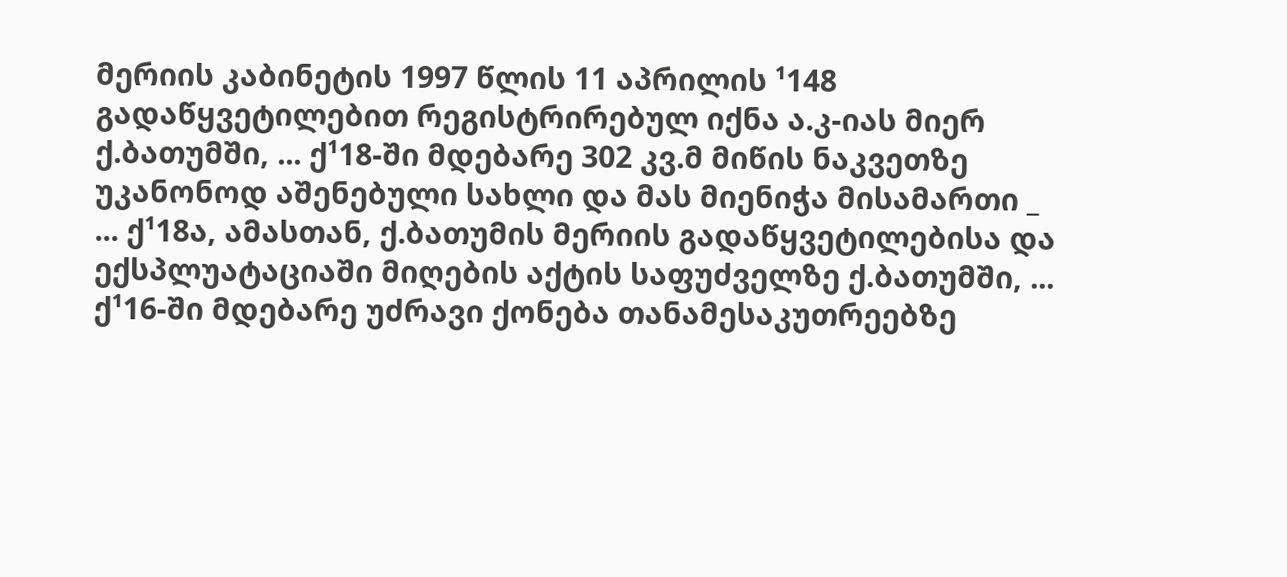მერიის კაბინეტის 1997 წლის 11 აპრილის ¹148 გადაწყვეტილებით რეგისტრირებულ იქნა ა.კ-იას მიერ ქ.ბათუმში, ... ქ¹18-ში მდებარე 302 კვ.მ მიწის ნაკვეთზე უკანონოდ აშენებული სახლი და მას მიენიჭა მისამართი _ ... ქ¹18ა, ამასთან, ქ.ბათუმის მერიის გადაწყვეტილებისა და ექსპლუატაციაში მიღების აქტის საფუძველზე ქ.ბათუმში, ... ქ¹16-ში მდებარე უძრავი ქონება თანამესაკუთრეებზე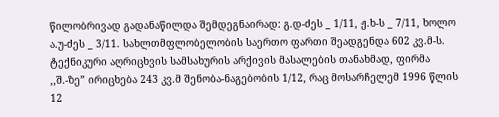წილობრივად გადანაწილდა შემდეგნაირად: გ.დ-ძეს _ 1/11, ჟ.ხ-ს _ 7/11, ხოლო ა.უ-ძეს _ 3/11. სახლთმფლობელობის საერთო ფართი შეადგენდა 602 კვ.მ-ს. ტექნიკური აღრიცხვის სამსახურის არქივის მასალების თანახმად, ფირმა ,,შ.-ზე” ირიცხება 243 კვ.მ შენობა-ნაგებობის 1/12, რაც მოსარჩელემ 1996 წლის 12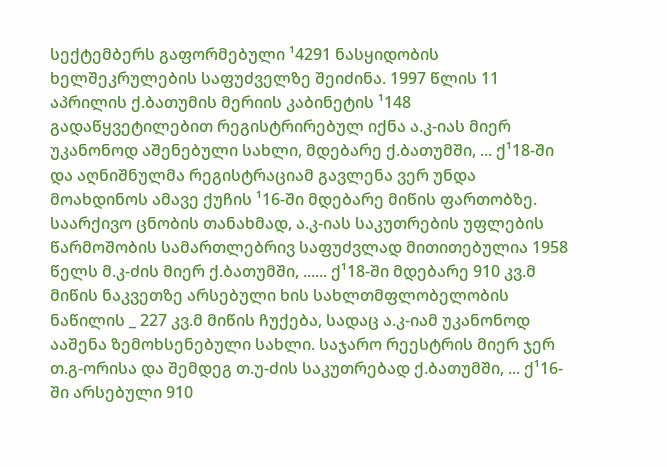სექტემბერს გაფორმებული ¹4291 ნასყიდობის ხელშეკრულების საფუძველზე შეიძინა. 1997 წლის 11 აპრილის ქ.ბათუმის მერიის კაბინეტის ¹148 გადაწყვეტილებით რეგისტრირებულ იქნა ა.კ-იას მიერ უკანონოდ აშენებული სახლი, მდებარე ქ.ბათუმში, ... ქ¹18-ში და აღნიშნულმა რეგისტრაციამ გავლენა ვერ უნდა მოახდინოს ამავე ქუჩის ¹16-ში მდებარე მიწის ფართობზე. საარქივო ცნობის თანახმად, ა.კ-იას საკუთრების უფლების წარმოშობის სამართლებრივ საფუძვლად მითითებულია 1958 წელს მ.კ-ძის მიერ ქ.ბათუმში, ...... ქ¹18-ში მდებარე 910 კვ.მ მიწის ნაკვეთზე არსებული ხის სახლთმფლობელობის ნაწილის _ 227 კვ.მ მიწის ჩუქება, სადაც ა.კ-იამ უკანონოდ ააშენა ზემოხსენებული სახლი. საჯარო რეესტრის მიერ ჯერ თ.გ-ორისა და შემდეგ თ.უ-ძის საკუთრებად ქ.ბათუმში, ... ქ¹16-ში არსებული 910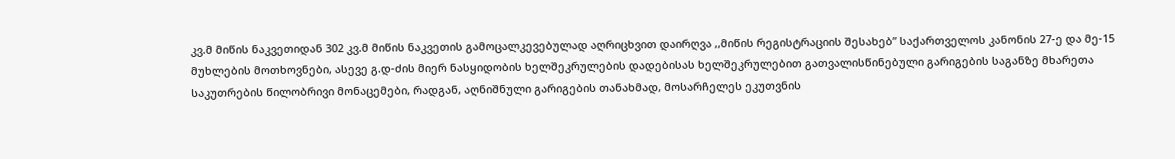კვ.მ მიწის ნაკვეთიდან 302 კვ.მ მიწის ნაკვეთის გამოცალკევებულად აღრიცხვით დაირღვა ,,მიწის რეგისტრაციის შესახებ” საქართველოს კანონის 27-ე და მე-15 მუხლების მოთხოვნები, ასევე გ.დ-ძის მიერ ნასყიდობის ხელშეკრულების დადებისას ხელშეკრულებით გათვალისწინებული გარიგების საგანზე მხარეთა საკუთრების წილობრივი მონაცემები, რადგან, აღნიშნული გარიგების თანახმად, მოსარჩელეს ეკუთვნის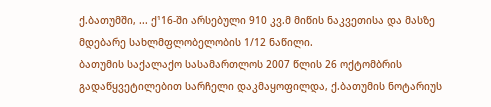ქ.ბათუმში, ... ქ¹16-ში არსებული 910 კვ.მ მიწის ნაკვეთისა და მასზე მდებარე სახლმფლობელობის 1/12 ნაწილი.
ბათუმის საქალაქო სასამართლოს 2007 წლის 26 ოქტომბრის გადაწყვეტილებით სარჩელი დაკმაყოფილდა, ქ.ბათუმის ნოტარიუს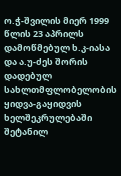ო.ჭ-შვილის მიერ 1999 წლის 23 აპრილს დამოწმებულ ხ.კ-იასა და ა.უ-ძეს შორის დადებულ სახლთმფლობელობის ყიდვა-გაყიდვის ხელშეკრულებაში შეტანილ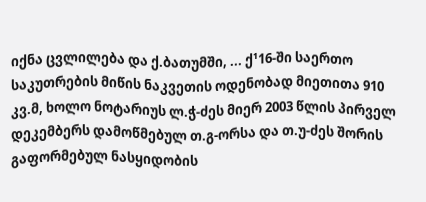იქნა ცვლილება და ქ.ბათუმში, ... ქ¹16-ში საერთო საკუთრების მიწის ნაკვეთის ოდენობად მიეთითა 910 კვ.მ, ხოლო ნოტარიუს ლ.ჭ-ძეს მიერ 2003 წლის პირველ დეკემბერს დამოწმებულ თ.გ-ორსა და თ.უ-ძეს შორის გაფორმებულ ნასყიდობის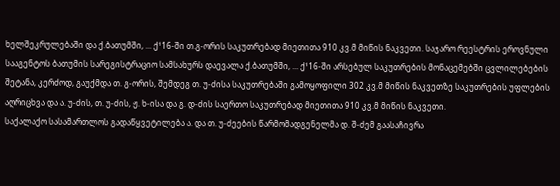ხელშეკრულებაში და ქ.ბათუმში, ... ქ¹16-ში თ.გ-ორის საკუთრებად მიეთითა 910 კვ.მ მიწის ნაკვეთი. საჯარო რეესტრის ეროვნული სააგენტოს ბათუმის სარეგისტრაციო სამსახურს დაევალა ქ.ბათუმში, ... ქ¹16-ში არსებულ საკუთრების მონაცემებში ცვლილებების შეტანა, კერძოდ, გაუქმდა თ. გ-ორის, შემდეგ თ. უ-ძისა საკუთრებაში გამოყოფილი 302 კვ.მ მიწის ნაკვეთზე საკუთრების უფლების აღრიცხვა და ა. უ-ძის, თ. უ-ძის, ჟ. ხ-ისა და გ. დ-ძის საერთო საკუთრებად მიეთითა 910 კვ.მ მიწის ნაკვეთი.
საქალაქო სასამართლოს გადაწყვეტილება ა. და თ. უ-ძეების წარმომადგენელმა დ. შ-ძემ გაასაჩივრა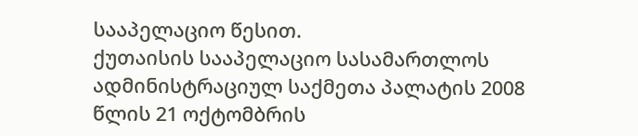სააპელაციო წესით.
ქუთაისის სააპელაციო სასამართლოს ადმინისტრაციულ საქმეთა პალატის 2008 წლის 21 ოქტომბრის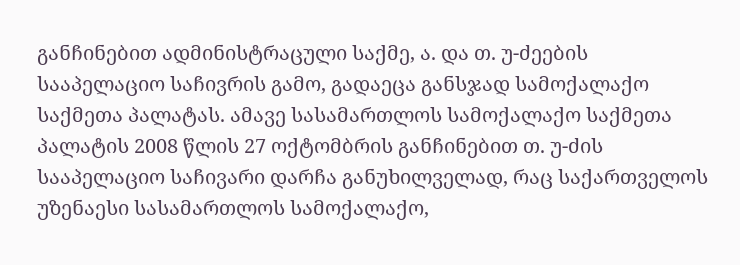განჩინებით ადმინისტრაცული საქმე, ა. და თ. უ-ძეების სააპელაციო საჩივრის გამო, გადაეცა განსჯად სამოქალაქო საქმეთა პალატას. ამავე სასამართლოს სამოქალაქო საქმეთა პალატის 2008 წლის 27 ოქტომბრის განჩინებით თ. უ-ძის სააპელაციო საჩივარი დარჩა განუხილველად, რაც საქართველოს უზენაესი სასამართლოს სამოქალაქო,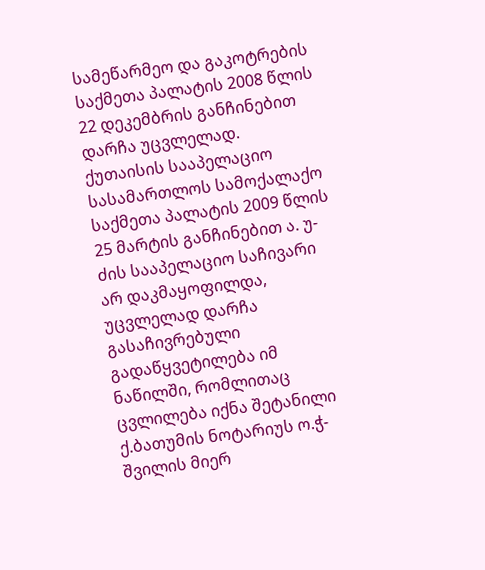სამეწარმეო და გაკოტრების საქმეთა პალატის 2008 წლის 22 დეკემბრის განჩინებით დარჩა უცვლელად.
ქუთაისის სააპელაციო სასამართლოს სამოქალაქო საქმეთა პალატის 2009 წლის 25 მარტის განჩინებით ა. უ-ძის სააპელაციო საჩივარი არ დაკმაყოფილდა, უცვლელად დარჩა გასაჩივრებული გადაწყვეტილება იმ ნაწილში, რომლითაც ცვლილება იქნა შეტანილი ქ.ბათუმის ნოტარიუს ო.ჭ-შვილის მიერ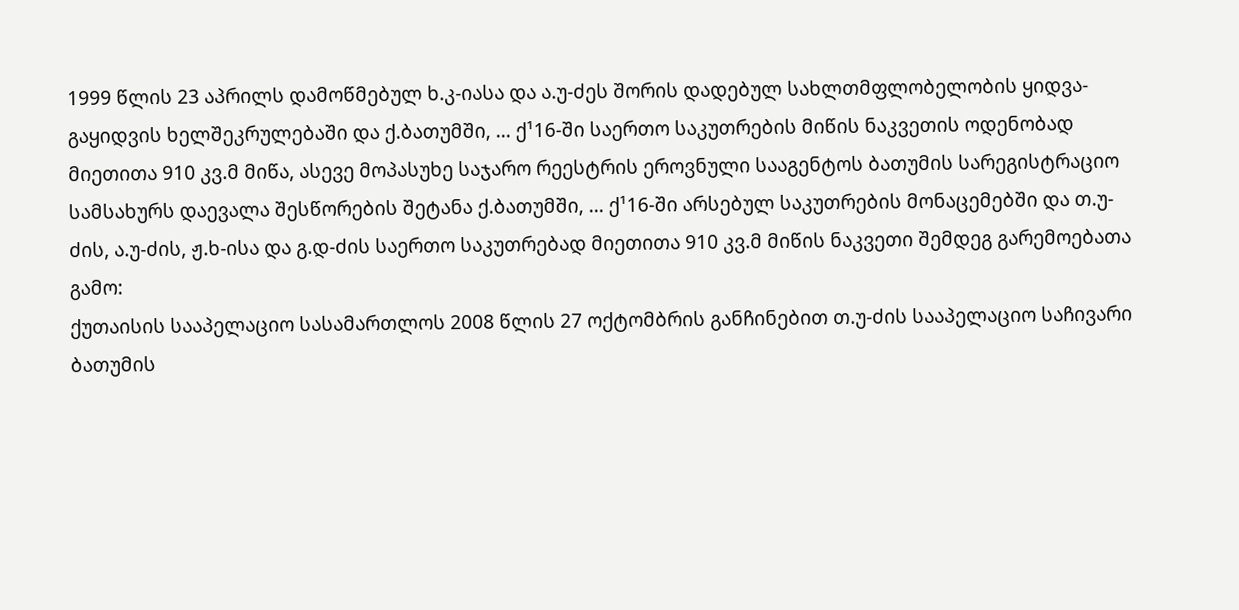1999 წლის 23 აპრილს დამოწმებულ ხ.კ-იასა და ა.უ-ძეს შორის დადებულ სახლთმფლობელობის ყიდვა-გაყიდვის ხელშეკრულებაში და ქ.ბათუმში, ... ქ¹16-ში საერთო საკუთრების მიწის ნაკვეთის ოდენობად მიეთითა 910 კვ.მ მიწა, ასევე მოპასუხე საჯარო რეესტრის ეროვნული სააგენტოს ბათუმის სარეგისტრაციო სამსახურს დაევალა შესწორების შეტანა ქ.ბათუმში, ... ქ¹16-ში არსებულ საკუთრების მონაცემებში და თ.უ-ძის, ა.უ-ძის, ჟ.ხ-ისა და გ.დ-ძის საერთო საკუთრებად მიეთითა 910 კვ.მ მიწის ნაკვეთი შემდეგ გარემოებათა გამო:
ქუთაისის სააპელაციო სასამართლოს 2008 წლის 27 ოქტომბრის განჩინებით თ.უ-ძის სააპელაციო საჩივარი ბათუმის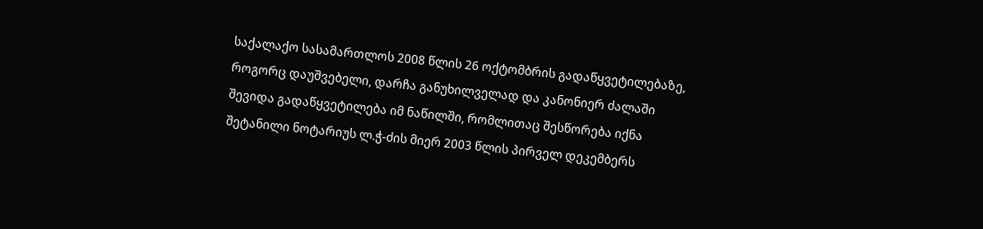საქალაქო სასამართლოს 2008 წლის 26 ოქტომბრის გადაწყვეტილებაზე, როგორც დაუშვებელი, დარჩა განუხილველად და კანონიერ ძალაში შევიდა გადაწყვეტილება იმ ნაწილში, რომლითაც შესწორება იქნა შეტანილი ნოტარიუს ლ.ჭ-ძის მიერ 2003 წლის პირველ დეკემბერს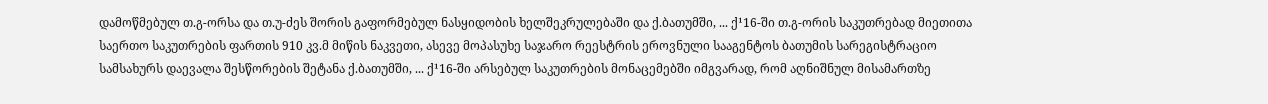დამოწმებულ თ.გ-ორსა და თ.უ-ძეს შორის გაფორმებულ ნასყიდობის ხელშეკრულებაში და ქ.ბათუმში, ... ქ¹16-ში თ.გ-ორის საკუთრებად მიეთითა საერთო საკუთრების ფართის 910 კვ.მ მიწის ნაკვეთი, ასევე მოპასუხე საჯარო რეესტრის ეროვნული სააგენტოს ბათუმის სარეგისტრაციო სამსახურს დაევალა შესწორების შეტანა ქ.ბათუმში, ... ქ¹16-ში არსებულ საკუთრების მონაცემებში იმგვარად, რომ აღნიშნულ მისამართზე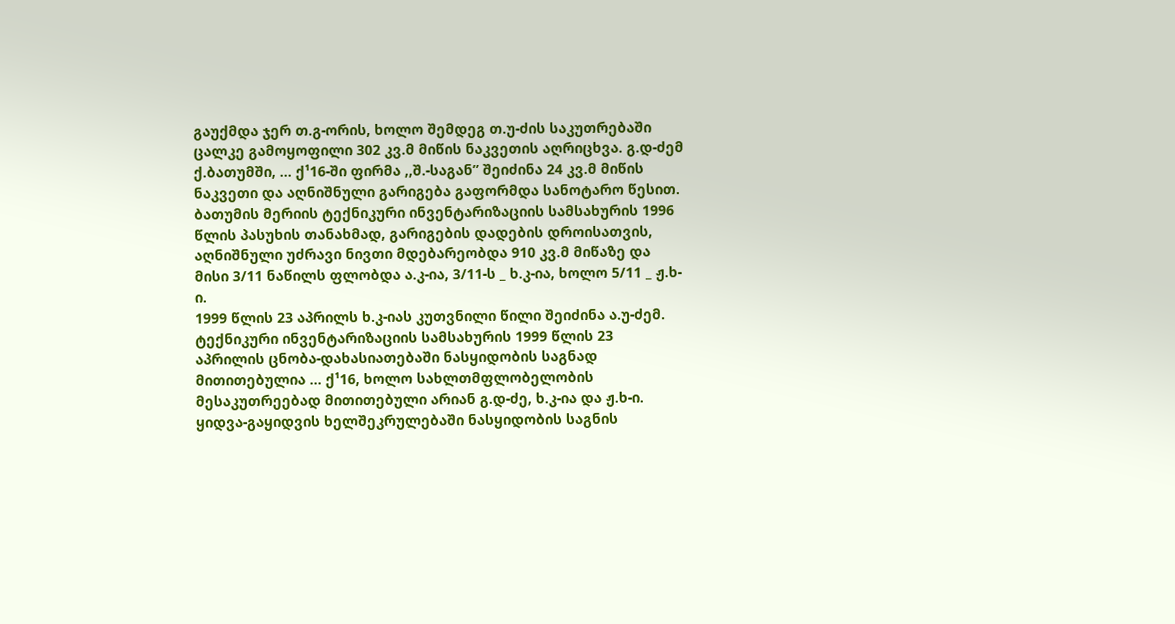გაუქმდა ჯერ თ.გ-ორის, ხოლო შემდეგ თ.უ-ძის საკუთრებაში ცალკე გამოყოფილი 302 კვ.მ მიწის ნაკვეთის აღრიცხვა. გ.დ-ძემ ქ.ბათუმში, ... ქ¹16-ში ფირმა ,,შ.-საგან” შეიძინა 24 კვ.მ მიწის ნაკვეთი და აღნიშნული გარიგება გაფორმდა სანოტარო წესით. ბათუმის მერიის ტექნიკური ინვენტარიზაციის სამსახურის 1996 წლის პასუხის თანახმად, გარიგების დადების დროისათვის, აღნიშნული უძრავი ნივთი მდებარეობდა 910 კვ.მ მიწაზე და მისი 3/11 ნაწილს ფლობდა ა.კ-ია, 3/11-ს _ ხ.კ-ია, ხოლო 5/11 _ ჟ.ხ-ი.
1999 წლის 23 აპრილს ხ.კ-იას კუთვნილი წილი შეიძინა ა.უ-ძემ. ტექნიკური ინვენტარიზაციის სამსახურის 1999 წლის 23 აპრილის ცნობა-დახასიათებაში ნასყიდობის საგნად მითითებულია ... ქ¹16, ხოლო სახლთმფლობელობის მესაკუთრეებად მითითებული არიან გ.დ-ძე, ხ.კ-ია და ჟ.ხ-ი. ყიდვა-გაყიდვის ხელშეკრულებაში ნასყიდობის საგნის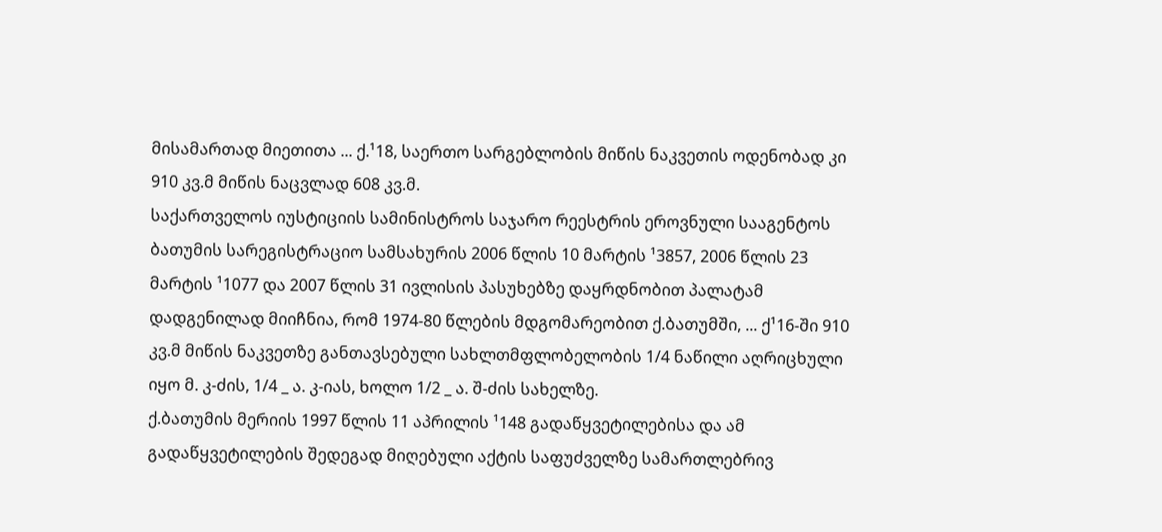მისამართად მიეთითა ... ქ.¹18, საერთო სარგებლობის მიწის ნაკვეთის ოდენობად კი 910 კვ.მ მიწის ნაცვლად 608 კვ.მ.
საქართველოს იუსტიციის სამინისტროს საჯარო რეესტრის ეროვნული სააგენტოს ბათუმის სარეგისტრაციო სამსახურის 2006 წლის 10 მარტის ¹3857, 2006 წლის 23 მარტის ¹1077 და 2007 წლის 31 ივლისის პასუხებზე დაყრდნობით პალატამ დადგენილად მიიჩნია, რომ 1974-80 წლების მდგომარეობით ქ.ბათუმში, ... ქ¹16-ში 910 კვ.მ მიწის ნაკვეთზე განთავსებული სახლთმფლობელობის 1/4 ნაწილი აღრიცხული იყო მ. კ-ძის, 1/4 _ ა. კ-იას, ხოლო 1/2 _ ა. შ-ძის სახელზე.
ქ.ბათუმის მერიის 1997 წლის 11 აპრილის ¹148 გადაწყვეტილებისა და ამ გადაწყვეტილების შედეგად მიღებული აქტის საფუძველზე სამართლებრივ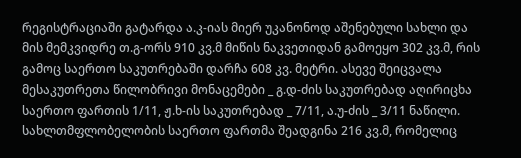რეგისტრაციაში გატარდა ა.კ-იას მიერ უკანონოდ აშენებული სახლი და მის მემკვიდრე თ.გ-ორს 910 კვ.მ მიწის ნაკვეთიდან გამოეყო 302 კვ.მ, რის გამოც საერთო საკუთრებაში დარჩა 608 კვ. მეტრი. ასევე შეიცვალა მესაკუთრეთა წილობრივი მონაცემები _ გ.დ-ძის საკუთრებად აღირიცხა საერთო ფართის 1/11, ჟ.ხ-ის საკუთრებად _ 7/11, ა.უ-ძის _ 3/11 ნაწილი. სახლთმფლობელობის საერთო ფართმა შეადგინა 216 კვ.მ, რომელიც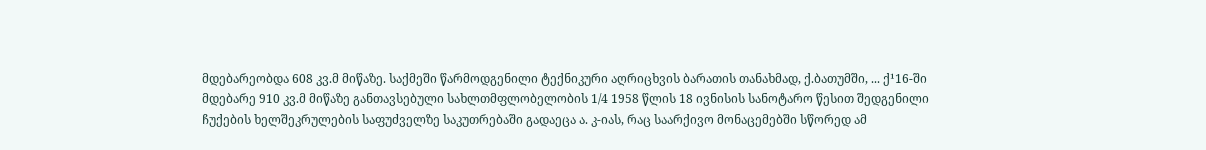მდებარეობდა 608 კვ.მ მიწაზე. საქმეში წარმოდგენილი ტექნიკური აღრიცხვის ბარათის თანახმად, ქ.ბათუმში, ... ქ¹16-ში მდებარე 910 კვ.მ მიწაზე განთავსებული სახლთმფლობელობის 1/4 1958 წლის 18 ივნისის სანოტარო წესით შედგენილი ჩუქების ხელშეკრულების საფუძველზე საკუთრებაში გადაეცა ა. კ-იას, რაც საარქივო მონაცემებში სწორედ ამ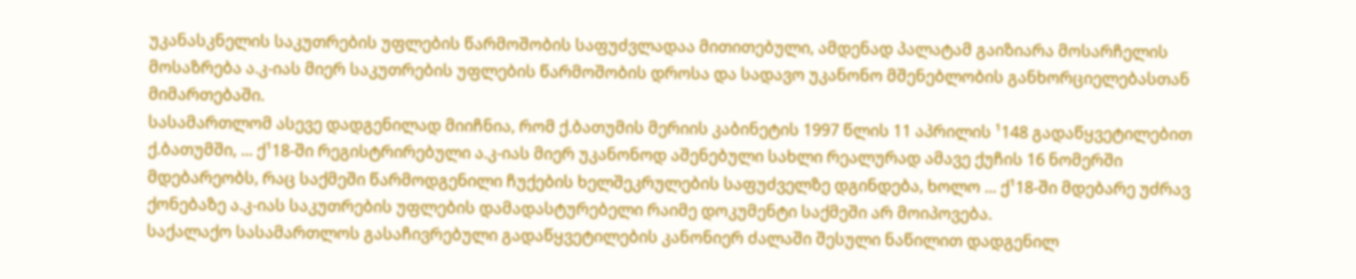უკანასკნელის საკუთრების უფლების წარმოშობის საფუძვლადაა მითითებული, ამდენად პალატამ გაიზიარა მოსარჩელის მოსაზრება ა.კ-იას მიერ საკუთრების უფლების წარმოშობის დროსა და სადავო უკანონო მშენებლობის განხორციელებასთან მიმართებაში.
სასამართლომ ასევე დადგენილად მიიჩნია, რომ ქ.ბათუმის მერიის კაბინეტის 1997 წლის 11 აპრილის ¹148 გადაწყვეტილებით ქ.ბათუმში, ... ქ¹18-ში რეგისტრირებული ა.კ-იას მიერ უკანონოდ აშენებული სახლი რეალურად ამავე ქუჩის 16 ნომერში მდებარეობს, რაც საქმეში წარმოდგენილი ჩუქების ხელშეკრულების საფუძველზე დგინდება, ხოლო ... ქ¹18-ში მდებარე უძრავ ქონებაზე ა.კ-იას საკუთრების უფლების დამადასტურებელი რაიმე დოკუმენტი საქმეში არ მოიპოვება.
საქალაქო სასამართლოს გასაჩივრებული გადაწყვეტილების კანონიერ ძალაში შესული ნაწილით დადგენილ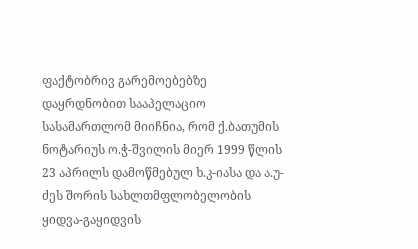ფაქტობრივ გარემოებებზე დაყრდნობით სააპელაციო სასამართლომ მიიჩნია, რომ ქ.ბათუმის ნოტარიუს ო.ჭ-შვილის მიერ 1999 წლის 23 აპრილს დამოწმებულ ხ.კ-იასა და ა.უ-ძეს შორის სახლთმფლობელობის ყიდვა-გაყიდვის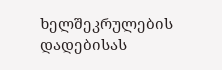ხელშეკრულების დადებისას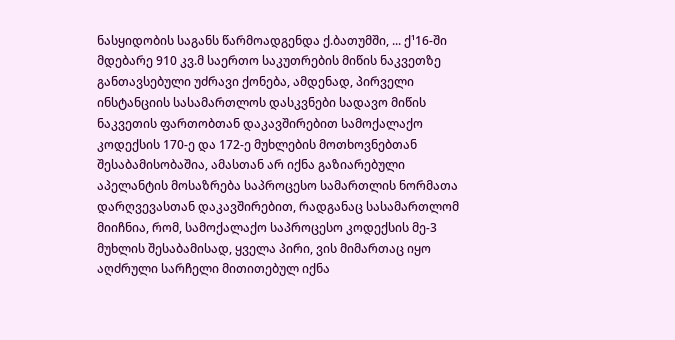ნასყიდობის საგანს წარმოადგენდა ქ.ბათუმში, ... ქ¹16-ში მდებარე 910 კვ.მ საერთო საკუთრების მიწის ნაკვეთზე განთავსებული უძრავი ქონება, ამდენად, პირველი ინსტანციის სასამართლოს დასკვნები სადავო მიწის ნაკვეთის ფართობთან დაკავშირებით სამოქალაქო კოდექსის 170-ე და 172-ე მუხლების მოთხოვნებთან შესაბამისობაშია, ამასთან არ იქნა გაზიარებული აპელანტის მოსაზრება საპროცესო სამართლის ნორმათა დარღვევასთან დაკავშირებით, რადგანაც სასამართლომ მიიჩნია, რომ, სამოქალაქო საპროცესო კოდექსის მე-3 მუხლის შესაბამისად, ყველა პირი, ვის მიმართაც იყო აღძრული სარჩელი მითითებულ იქნა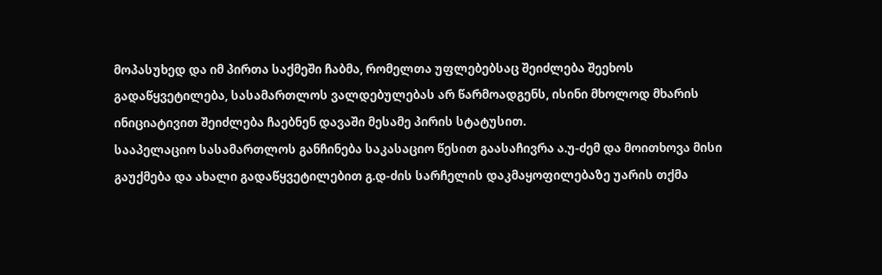მოპასუხედ და იმ პირთა საქმეში ჩაბმა, რომელთა უფლებებსაც შეიძლება შეეხოს გადაწყვეტილება, სასამართლოს ვალდებულებას არ წარმოადგენს, ისინი მხოლოდ მხარის ინიციატივით შეიძლება ჩაებნენ დავაში მესამე პირის სტატუსით.
სააპელაციო სასამართლოს განჩინება საკასაციო წესით გაასაჩივრა ა.უ-ძემ და მოითხოვა მისი გაუქმება და ახალი გადაწყვეტილებით გ.დ-ძის სარჩელის დაკმაყოფილებაზე უარის თქმა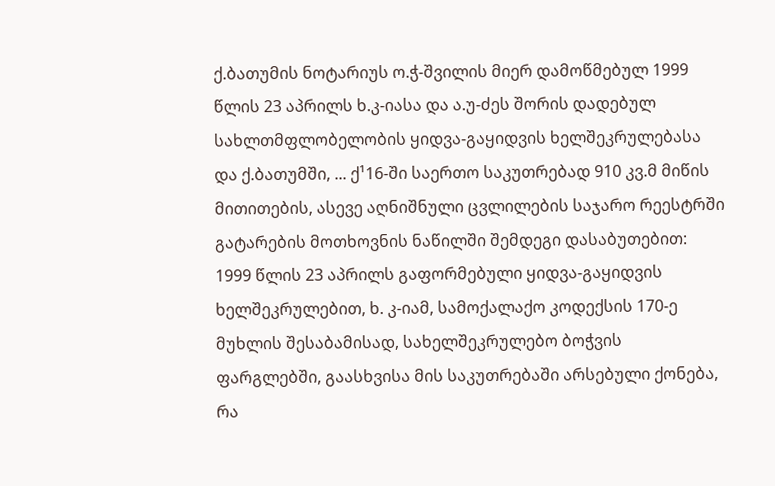ქ.ბათუმის ნოტარიუს ო.ჭ-შვილის მიერ დამოწმებულ 1999 წლის 23 აპრილს ხ.კ-იასა და ა.უ-ძეს შორის დადებულ სახლთმფლობელობის ყიდვა-გაყიდვის ხელშეკრულებასა და ქ.ბათუმში, ... ქ¹16-ში საერთო საკუთრებად 910 კვ.მ მიწის მითითების, ასევე აღნიშნული ცვლილების საჯარო რეესტრში გატარების მოთხოვნის ნაწილში შემდეგი დასაბუთებით: 1999 წლის 23 აპრილს გაფორმებული ყიდვა-გაყიდვის ხელშეკრულებით, ხ. კ-იამ, სამოქალაქო კოდექსის 170-ე მუხლის შესაბამისად, სახელშეკრულებო ბოჭვის ფარგლებში, გაასხვისა მის საკუთრებაში არსებული ქონება, რა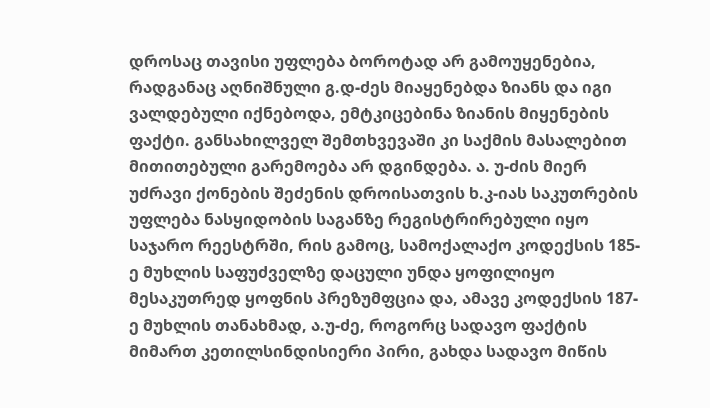დროსაც თავისი უფლება ბოროტად არ გამოუყენებია, რადგანაც აღნიშნული გ.დ-ძეს მიაყენებდა ზიანს და იგი ვალდებული იქნებოდა, ემტკიცებინა ზიანის მიყენების ფაქტი. განსახილველ შემთხვევაში კი საქმის მასალებით მითითებული გარემოება არ დგინდება. ა. უ-ძის მიერ უძრავი ქონების შეძენის დროისათვის ხ.კ-იას საკუთრების უფლება ნასყიდობის საგანზე რეგისტრირებული იყო საჯარო რეესტრში, რის გამოც, სამოქალაქო კოდექსის 185-ე მუხლის საფუძველზე დაცული უნდა ყოფილიყო მესაკუთრედ ყოფნის პრეზუმფცია და, ამავე კოდექსის 187-ე მუხლის თანახმად, ა.უ-ძე, როგორც სადავო ფაქტის მიმართ კეთილსინდისიერი პირი, გახდა სადავო მიწის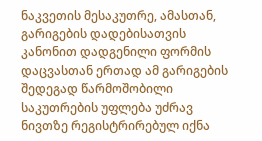ნაკვეთის მესაკუთრე, ამასთან, გარიგების დადებისათვის კანონით დადგენილი ფორმის დაცვასთან ერთად ამ გარიგების შედეგად წარმოშობილი საკუთრების უფლება უძრავ ნივთზე რეგისტრირებულ იქნა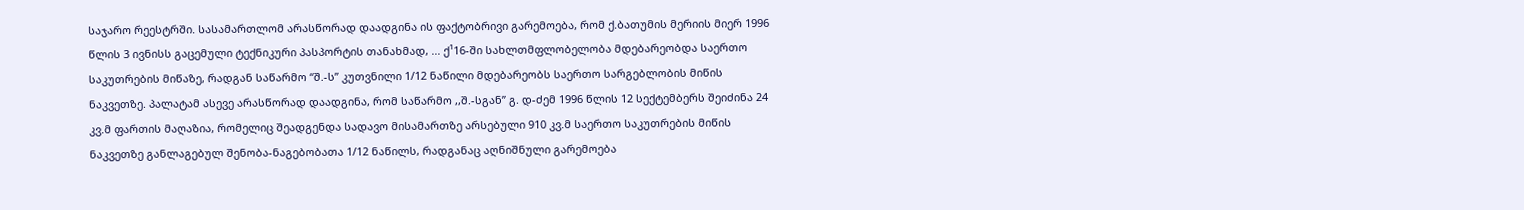საჯარო რეესტრში. სასამართლომ არასწორად დაადგინა ის ფაქტობრივი გარემოება, რომ ქ.ბათუმის მერიის მიერ 1996 წლის 3 ივნისს გაცემული ტექნიკური პასპორტის თანახმად, ... ქ¹16-ში სახლთმფლობელობა მდებარეობდა საერთო საკუთრების მიწაზე, რადგან საწარმო “შ.-ს” კუთვნილი 1/12 ნაწილი მდებარეობს საერთო სარგებლობის მიწის ნაკვეთზე. პალატამ ასევე არასწორად დაადგინა, რომ საწარმო ,,შ.-სგან” გ. დ-ძემ 1996 წლის 12 სექტემბერს შეიძინა 24 კვ.მ ფართის მაღაზია, რომელიც შეადგენდა სადავო მისამართზე არსებული 910 კვ.მ საერთო საკუთრების მიწის ნაკვეთზე განლაგებულ შენობა-ნაგებობათა 1/12 ნაწილს, რადგანაც აღნიშნული გარემოება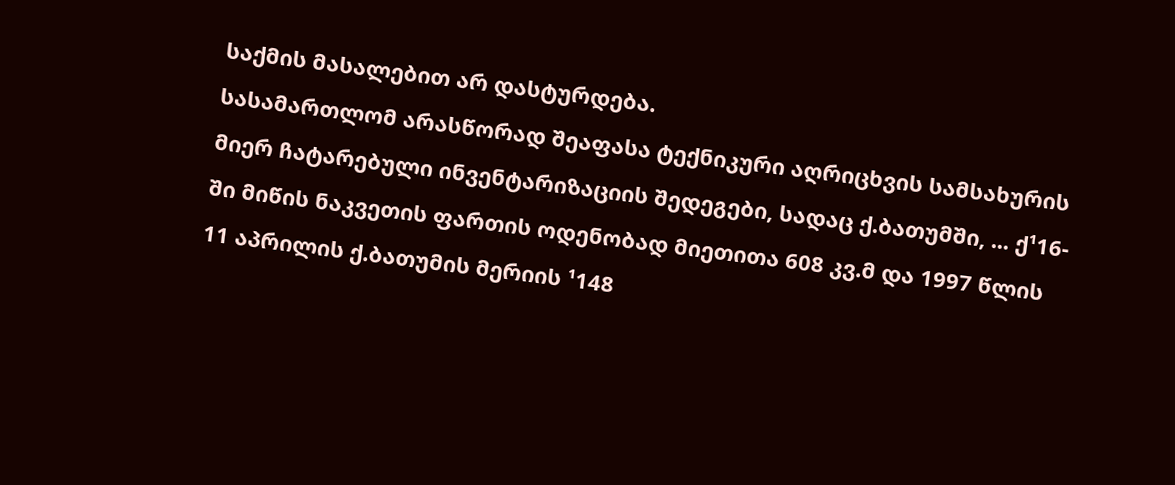საქმის მასალებით არ დასტურდება.
სასამართლომ არასწორად შეაფასა ტექნიკური აღრიცხვის სამსახურის მიერ ჩატარებული ინვენტარიზაციის შედეგები, სადაც ქ.ბათუმში, ... ქ¹16-ში მიწის ნაკვეთის ფართის ოდენობად მიეთითა 608 კვ.მ და 1997 წლის 11 აპრილის ქ.ბათუმის მერიის ¹148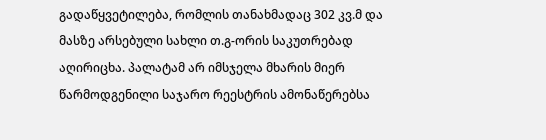გადაწყვეტილება, რომლის თანახმადაც 302 კვ.მ და მასზე არსებული სახლი თ.გ-ორის საკუთრებად აღირიცხა. პალატამ არ იმსჯელა მხარის მიერ წარმოდგენილი საჯარო რეესტრის ამონაწერებსა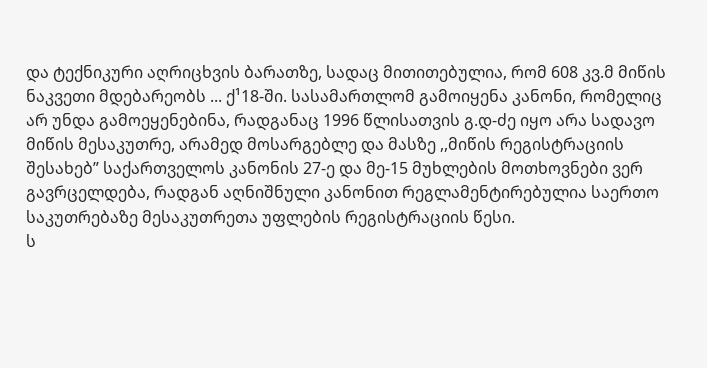და ტექნიკური აღრიცხვის ბარათზე, სადაც მითითებულია, რომ 608 კვ.მ მიწის ნაკვეთი მდებარეობს ... ქ¹18-ში. სასამართლომ გამოიყენა კანონი, რომელიც არ უნდა გამოეყენებინა, რადგანაც 1996 წლისათვის გ.დ-ძე იყო არა სადავო მიწის მესაკუთრე, არამედ მოსარგებლე და მასზე ,,მიწის რეგისტრაციის შესახებ” საქართველოს კანონის 27-ე და მე-15 მუხლების მოთხოვნები ვერ გავრცელდება, რადგან აღნიშნული კანონით რეგლამენტირებულია საერთო საკუთრებაზე მესაკუთრეთა უფლების რეგისტრაციის წესი.
ს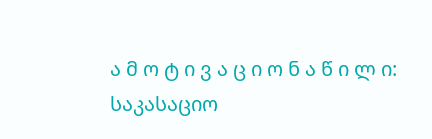ა მ ო ტ ი ვ ა ც ი ო ნ ა წ ი ლ ი:
საკასაციო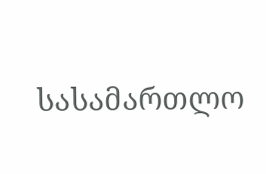სასამართლო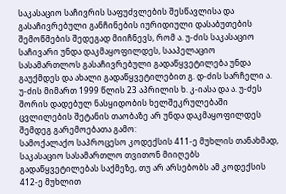საკასაციო საჩივრის საფუძვლების შესწავლისა და გასაჩივრებული განჩინების იურიდიული დასაბუთების შემოწმების შედეგად მიიჩნევს, რომ ა. უ-ძის საკასაციო საჩივარი უნდა დაკმაყოფილდეს, სააპელაციო სასამართლოს გასაჩივრებული გადაწყვეტილება უნდა გაუქმდეს და ახალი გადაწყვეტილებით გ. დ-ძის სარჩელი ა. უ-ძის მიმართ 1999 წლის 23 აპრილის ხ. კ-იასა და ა. უ-ძეს შორის დადებულ ნასყიდობის ხელშეკრულებაში ცვლილების შეტანის თაობაზე არ უნდა დაკმაყოფილდეს შემდეგ გარემოებათა გამო:
სამოქალაქო საპროცესო კოდექსის 411-ე მუხლის თანახმად, საკასაციო სასამართლო თვითონ მიიღებს გადაწყვეტილებას საქმეზე, თუ არ არსებობს ამ კოდექსის 412-ე მუხლით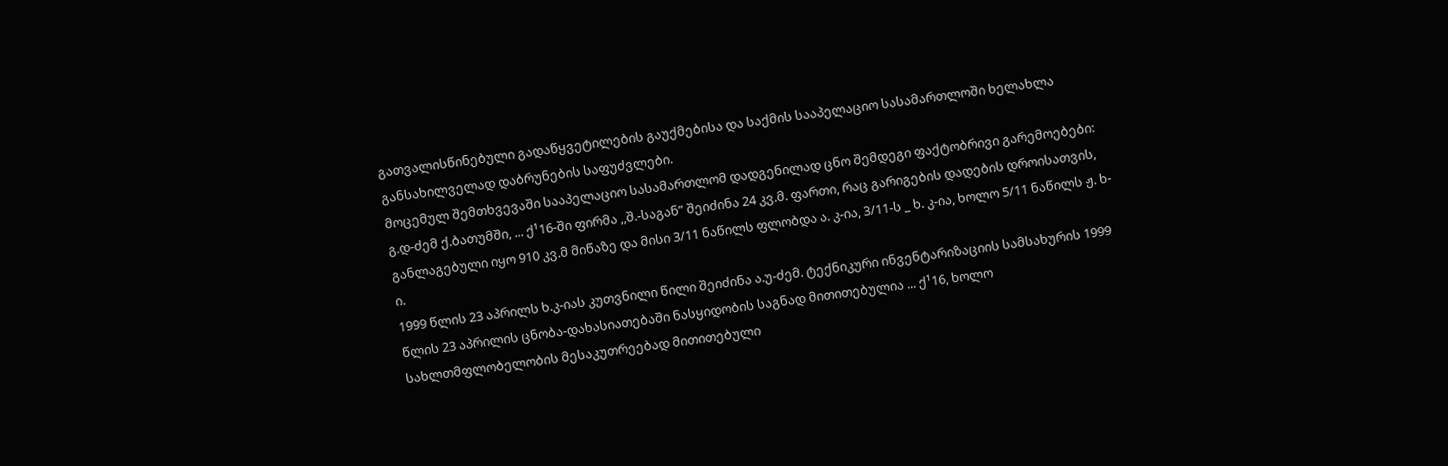გათვალისწინებული გადაწყვეტილების გაუქმებისა და საქმის სააპელაციო სასამართლოში ხელახლა განსახილველად დაბრუნების საფუძვლები.
მოცემულ შემთხვევაში სააპელაციო სასამართლომ დადგენილად ცნო შემდეგი ფაქტობრივი გარემოებები:
გ.დ-ძემ ქ.ბათუმში, ... ქ¹16-ში ფირმა ,,შ.-საგან” შეიძინა 24 კვ.მ. ფართი, რაც გარიგების დადების დროისათვის, განლაგებული იყო 910 კვ.მ მიწაზე და მისი 3/11 ნაწილს ფლობდა ა. კ-ია, 3/11-ს _ ხ. კ-ია, ხოლო 5/11 ნაწილს ჟ. ხ-ი.
1999 წლის 23 აპრილს ხ.კ-იას კუთვნილი წილი შეიძინა ა.უ-ძემ. ტექნიკური ინვენტარიზაციის სამსახურის 1999 წლის 23 აპრილის ცნობა-დახასიათებაში ნასყიდობის საგნად მითითებულია ... ქ¹16, ხოლო სახლთმფლობელობის მესაკუთრეებად მითითებული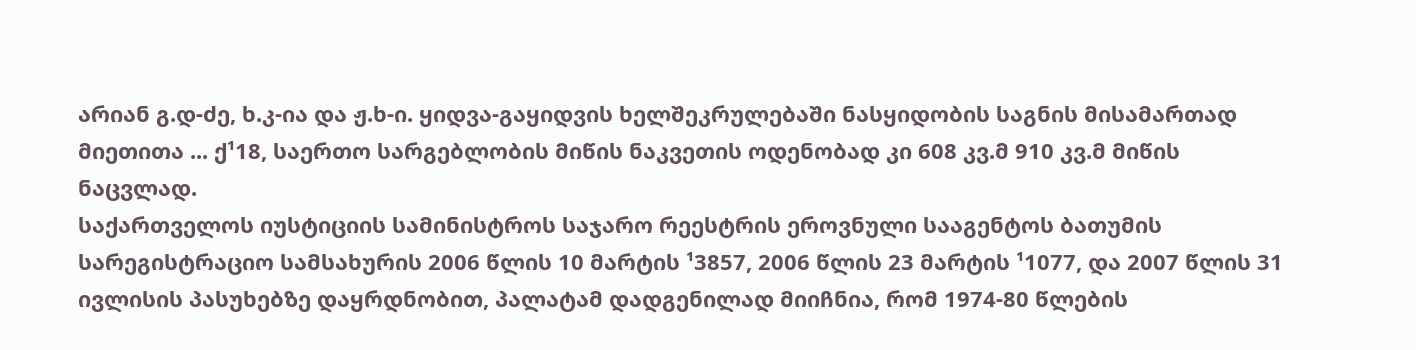არიან გ.დ-ძე, ხ.კ-ია და ჟ.ხ-ი. ყიდვა-გაყიდვის ხელშეკრულებაში ნასყიდობის საგნის მისამართად მიეთითა ... ქ¹18, საერთო სარგებლობის მიწის ნაკვეთის ოდენობად კი 608 კვ.მ 910 კვ.მ მიწის ნაცვლად.
საქართველოს იუსტიციის სამინისტროს საჯარო რეესტრის ეროვნული სააგენტოს ბათუმის სარეგისტრაციო სამსახურის 2006 წლის 10 მარტის ¹3857, 2006 წლის 23 მარტის ¹1077, და 2007 წლის 31 ივლისის პასუხებზე დაყრდნობით, პალატამ დადგენილად მიიჩნია, რომ 1974-80 წლების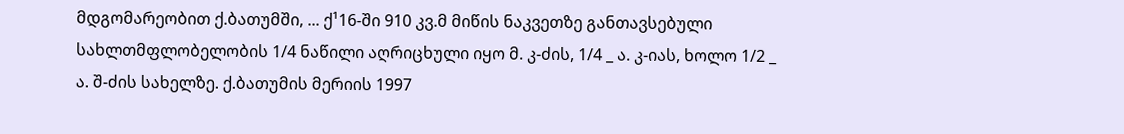მდგომარეობით ქ.ბათუმში, ... ქ¹16-ში 910 კვ.მ მიწის ნაკვეთზე განთავსებული სახლთმფლობელობის 1/4 ნაწილი აღრიცხული იყო მ. კ-ძის, 1/4 _ ა. კ-იას, ხოლო 1/2 _ ა. შ-ძის სახელზე. ქ.ბათუმის მერიის 1997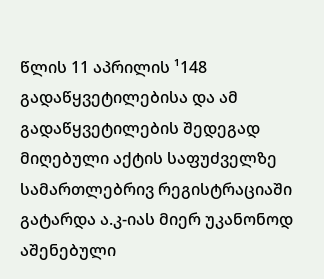წლის 11 აპრილის ¹148 გადაწყვეტილებისა და ამ გადაწყვეტილების შედეგად მიღებული აქტის საფუძველზე სამართლებრივ რეგისტრაციაში გატარდა ა.კ-იას მიერ უკანონოდ აშენებული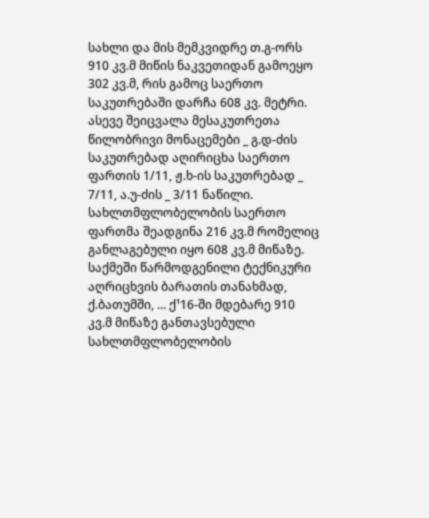სახლი და მის მემკვიდრე თ.გ-ორს 910 კვ.მ მიწის ნაკვეთიდან გამოეყო 302 კვ.მ, რის გამოც საერთო საკუთრებაში დარჩა 608 კვ. მეტრი. ასევე შეიცვალა მესაკუთრეთა წილობრივი მონაცემები _ გ.დ-ძის საკუთრებად აღირიცხა საერთო ფართის 1/11, ჟ.ხ-ის საკუთრებად _ 7/11, ა.უ-ძის _ 3/11 ნაწილი. სახლთმფლობელობის საერთო ფართმა შეადგინა 216 კვ.მ რომელიც განლაგებული იყო 608 კვ.მ მიწაზე.
საქმეში წარმოდგენილი ტექნიკური აღრიცხვის ბარათის თანახმად, ქ.ბათუმში, ... ქ¹16-ში მდებარე 910 კვ.მ მიწაზე განთავსებული სახლთმფლობელობის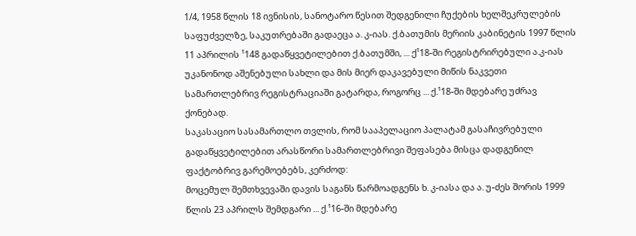1/4, 1958 წლის 18 ივნისის, სანოტარო წესით შედგენილი ჩუქების ხელშეკრულების საფუძველზე, საკუთრებაში გადაეცა ა. კ-იას. ქ.ბათუმის მერიის კაბინეტის 1997 წლის 11 აპრილის ¹148 გადაწყვეტილებით ქ.ბათუმში, ... ქ¹18-ში რეგისტრირებული ა.კ-იას უკანონოდ აშენებული სახლი და მის მიერ დაკავებული მიწის ნაკვეთი სამართლებრივ რეგისტრაციაში გატარდა, როგორც ... ქ.¹18-ში მდებარე უძრავ ქონებად.
საკასაციო სასამართლო თვლის, რომ სააპელაციო პალატამ გასაჩივრებული გადაწყვეტილებით არასწორი სამართლებრივი შეფასება მისცა დადგენილ ფაქტობრივ გარემოებებს, კერძოდ:
მოცემულ შემთხვევაში დავის საგანს წარმოადგენს ხ. კ-იასა და ა. უ-ძეს შორის 1999 წლის 23 აპრილს შემდგარი ... ქ.¹16-ში მდებარე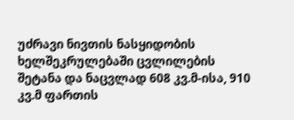უძრავი ნივთის ნასყიდობის ხელშეკრულებაში ცვლილების შეტანა და ნაცვლად 608 კვ.მ-ისა, 910 კვ.მ ფართის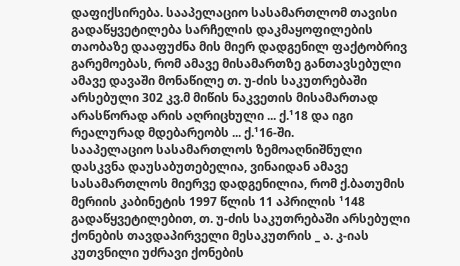დაფიქსირება. სააპელაციო სასამართლომ თავისი გადაწყვეტილება სარჩელის დაკმაყოფილების თაობაზე დააფუძნა მის მიერ დადგენილ ფაქტობრივ გარემოებას, რომ ამავე მისამართზე განთავსებული ამავე დავაში მონაწილე თ. უ-ძის საკუთრებაში არსებული 302 კვ.მ მიწის ნაკვეთის მისამართად არასწორად არის აღრიცხული ... ქ.¹18 და იგი რეალურად მდებარეობს ... ქ.¹16-ში.
სააპელაციო სასამართლოს ზემოაღნიშნული დასკვნა დაუსაბუთებელია, ვინაიდან ამავე სასამართლოს მიერვე დადგენილია, რომ ქ.ბათუმის მერიის კაბინეტის 1997 წლის 11 აპრილის ¹148 გადაწყვეტილებით, თ. უ-ძის საკუთრებაში არსებული ქონების თავდაპირველი მესაკუთრის _ ა. კ-იას კუთვნილი უძრავი ქონების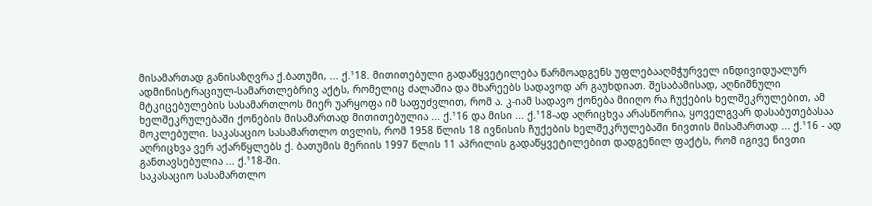მისამართად განისაზღვრა ქ.ბათუმი, ... ქ.¹18. მითითებული გადაწყვეტილება წარმოადგენს უფლებააღმჭურველ ინდივიდუალურ ადმინისტრაციულ-სამართლებრივ აქტს, რომელიც ძალაშია და მხარეებს სადავოდ არ გაუხდიათ. შესაბამისად, აღნიშნული მტკიცებულების სასამართლოს მიერ უარყოფა იმ საფუძვლით, რომ ა. კ-იამ სადავო ქონება მიიღო რა ჩუქების ხელშეკრულებით, ამ ხელშეკრულებაში ქონების მისამართად მითითებულია ... ქ.¹16 და მისი ... ქ.¹18-ად აღრიცხვა არასწორია, ყოველგვარ დასაბუთებასაა მოკლებული. საკასაციო სასამართლო თვლის, რომ 1958 წლის 18 ივნისის ჩუქების ხელშეკრულებაში ნივთის მისამართად ... ქ.¹16 - ად აღრიცხვა ვერ აქარწყლებს ქ. ბათუმის მერიის 1997 წლის 11 აპრილის გადაწყვეტილებით დადგენილ ფაქტს, რომ იგივე ნივთი განთავსებულია ... ქ.¹18-ში.
საკასაციო სასამართლო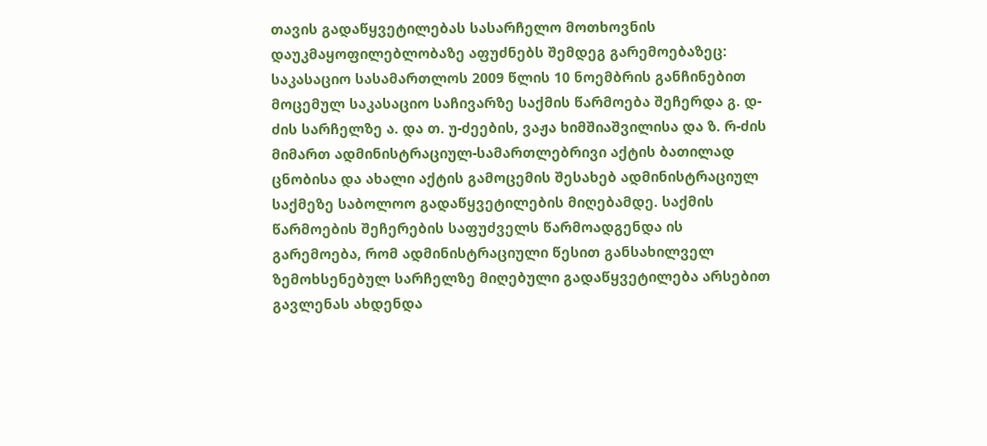თავის გადაწყვეტილებას სასარჩელო მოთხოვნის დაუკმაყოფილებლობაზე აფუძნებს შემდეგ გარემოებაზეც:
საკასაციო სასამართლოს 2009 წლის 10 ნოემბრის განჩინებით მოცემულ საკასაციო საჩივარზე საქმის წარმოება შეჩერდა გ. დ-ძის სარჩელზე ა. და თ. უ-ძეების, ვაჟა ხიმშიაშვილისა და ზ. რ-ძის მიმართ ადმინისტრაციულ-სამართლებრივი აქტის ბათილად ცნობისა და ახალი აქტის გამოცემის შესახებ ადმინისტრაციულ საქმეზე საბოლოო გადაწყვეტილების მიღებამდე. საქმის წარმოების შეჩერების საფუძველს წარმოადგენდა ის გარემოება, რომ ადმინისტრაციული წესით განსახილველ ზემოხსენებულ სარჩელზე მიღებული გადაწყვეტილება არსებით გავლენას ახდენდა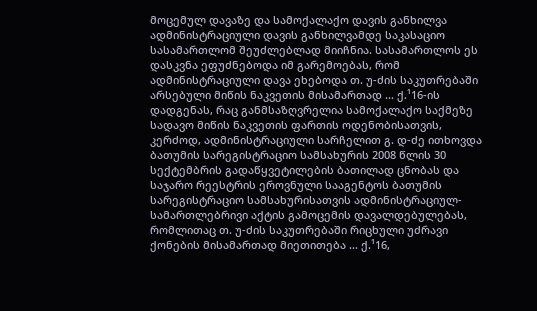მოცემულ დავაზე და სამოქალაქო დავის განხილვა ადმინისტრაციული დავის განხილვამდე საკასაციო სასამართლომ შეუძლებლად მიიჩნია. სასამართლოს ეს დასკვნა ეფუძნებოდა იმ გარემოებას, რომ ადმინისტრაციული დავა ეხებოდა თ. უ-ძის საკუთრებაში არსებული მიწის ნაკვეთის მისამართად ... ქ.¹16-ის დადგენას, რაც განმსაზღვრელია სამოქალაქო საქმეზე სადავო მიწის ნაკვეთის ფართის ოდენობისათვის, კერძოდ, ადმინისტრაციული სარჩელით გ. დ-ძე ითხოვდა ბათუმის სარეგისტრაციო სამსახურის 2008 წლის 30 სექტემბრის გადაწყვეტილების ბათილად ცნობას და საჯარო რეესტრის ეროვნული სააგენტოს ბათუმის სარეგისტრაციო სამსახურისათვის ადმინისტრაციულ-სამართლებრივი აქტის გამოცემის დავალდებულებას, რომლითაც თ. უ-ძის საკუთრებაში რიცხული უძრავი ქონების მისამართად მიეთითება ... ქ.¹16,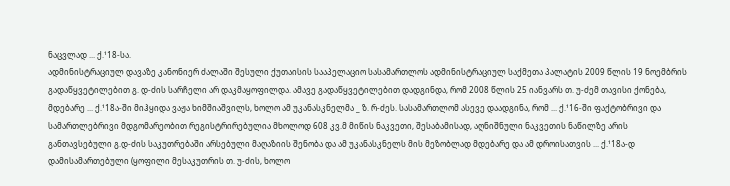ნაცვლად ... ქ.¹18-სა.
ადმინისტრაციულ დავაზე კანონიერ ძალაში შესული ქუთაისის სააპელაციო სასამართლოს ადმინისტრაციულ საქმეთა პალატის 2009 წლის 19 ნოემბრის გადაწყვეტილებით გ. დ-ძის სარჩელი არ დაკმაყოფილდა. ამავე გადაწყვეტილებით დადგინდა, რომ 2008 წლის 25 იანვარს თ. უ-ძემ თავისი ქონება, მდებარე ... ქ.¹18ა-ში მიჰყიდა ვაჟა ხიმშიაშვილს, ხოლო ამ უკანასკნელმა _ ზ. რ-ძეს. სასამართლომ ასევე დაადგინა, რომ ... ქ.¹16-ში ფაქტობრივი და სამართლებრივი მდგომარეობით რეგისტრირებულია მხოლოდ 608 კვ.მ მიწის ნაკვეთი, შესაბამისად, აღნიშნული ნაკვეთის ნაწილზე არის განთავსებული გ.დ-ძის საკუთრებაში არსებული მაღაზიის შენობა და ამ უკანასკნელს მის მეზობლად მდებარე და ამ დროისათვის ... ქ.¹18ა-დ დამისამართებული (ყოფილი მესაკუთრის თ. უ-ძის, ხოლო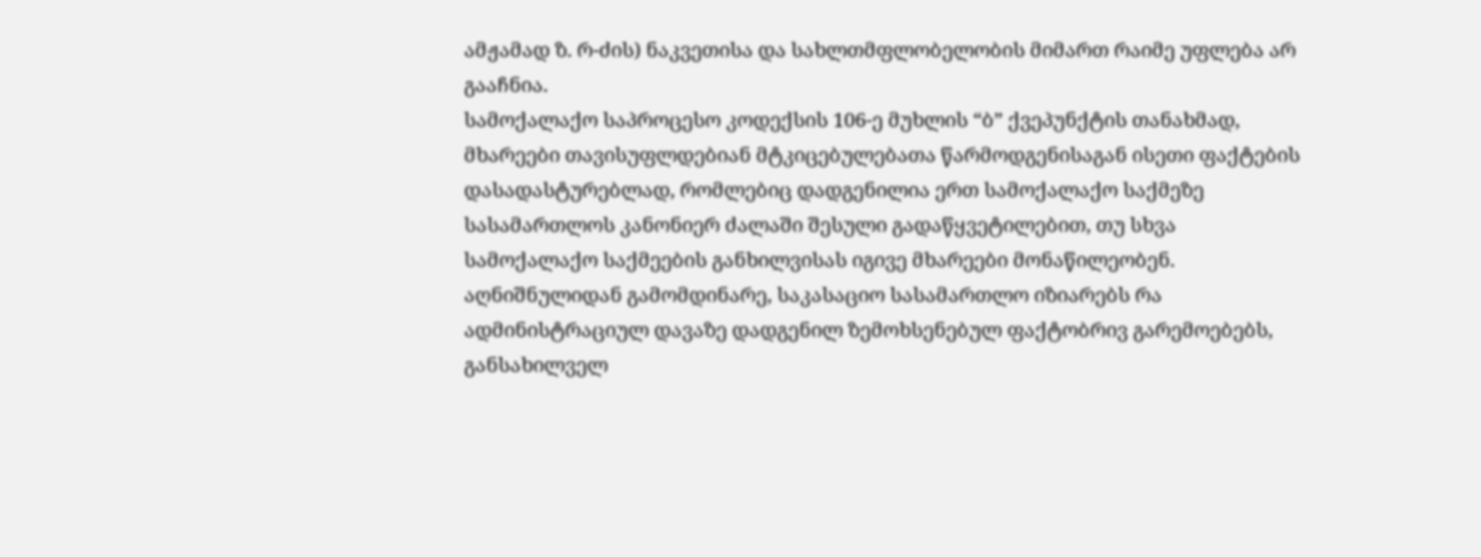ამჟამად ზ. რ-ძის) ნაკვეთისა და სახლთმფლობელობის მიმართ რაიმე უფლება არ გააჩნია.
სამოქალაქო საპროცესო კოდექსის 106-ე მუხლის “ბ” ქვეპუნქტის თანახმად, მხარეები თავისუფლდებიან მტკიცებულებათა წარმოდგენისაგან ისეთი ფაქტების დასადასტურებლად, რომლებიც დადგენილია ერთ სამოქალაქო საქმეზე სასამართლოს კანონიერ ძალაში შესული გადაწყვეტილებით, თუ სხვა სამოქალაქო საქმეების განხილვისას იგივე მხარეები მონაწილეობენ. აღნიშნულიდან გამომდინარე, საკასაციო სასამართლო იზიარებს რა ადმინისტრაციულ დავაზე დადგენილ ზემოხსენებულ ფაქტობრივ გარემოებებს, განსახილველ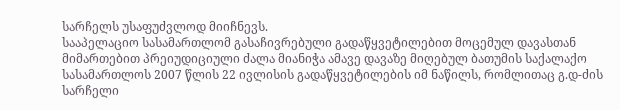სარჩელს უსაფუძვლოდ მიიჩნევს.
სააპელაციო სასამართლომ გასაჩივრებული გადაწყვეტილებით მოცემულ დავასთან მიმართებით პრეიუდიციული ძალა მიანიჭა ამავე დავაზე მიღებულ ბათუმის საქალაქო სასამართლოს 2007 წლის 22 ივლისის გადაწყვეტილების იმ ნაწილს, რომლითაც გ.დ-ძის სარჩელი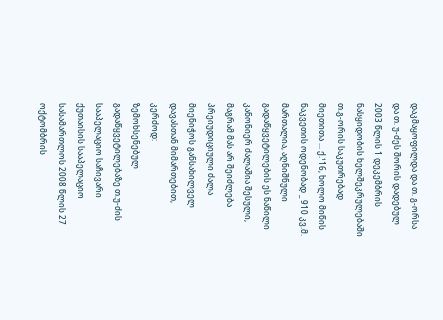დაკმაყოფილდა და თ. გ-ორსა და თ. უ-ძეს შორის დადებულ 2003 წლის 1 დეკემბრის ნასყიდობის ხელშეკრულებაში თ.გ-ორის საკუთრებად მიეთითა ... ქ.¹16, ხოლო მიწის ნაკვეთის ოდენობად _ 910 კვ.მ. მართალია, აღნიშნული გადაწყვეტილების ეს ნაწილი კანონიერ ძალაშია შესული, მაგრამ მას არ შეიძლება პრეიუდიციული ძალა მიენიჭოს განსახილველ დავასთან მიმართებით, კერძოდ:
ზემოხსენებულ გადაწყვეტილებაზე თ.უ-ძის სააპელაციო საჩივარი ქუთაისის სააპელაციო სასამართლოს 2008 წლის 27 ოქტომბრის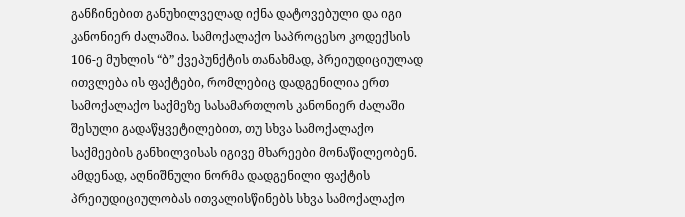განჩინებით განუხილველად იქნა დატოვებული და იგი კანონიერ ძალაშია. სამოქალაქო საპროცესო კოდექსის 106-ე მუხლის “ბ” ქვეპუნქტის თანახმად, პრეიუდიციულად ითვლება ის ფაქტები, რომლებიც დადგენილია ერთ სამოქალაქო საქმეზე სასამართლოს კანონიერ ძალაში შესული გადაწყვეტილებით, თუ სხვა სამოქალაქო საქმეების განხილვისას იგივე მხარეები მონაწილეობენ. ამდენად, აღნიშნული ნორმა დადგენილი ფაქტის პრეიუდიციულობას ითვალისწინებს სხვა სამოქალაქო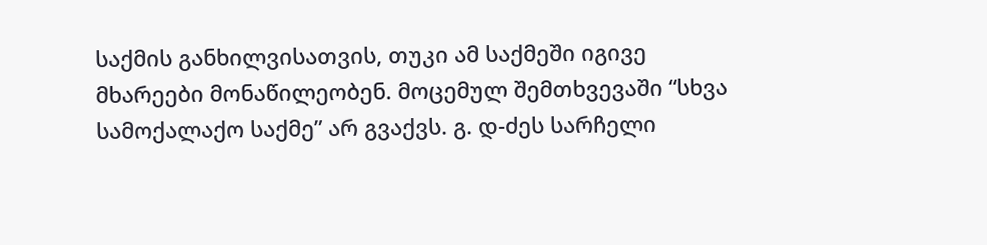საქმის განხილვისათვის, თუკი ამ საქმეში იგივე მხარეები მონაწილეობენ. მოცემულ შემთხვევაში “სხვა სამოქალაქო საქმე” არ გვაქვს. გ. დ-ძეს სარჩელი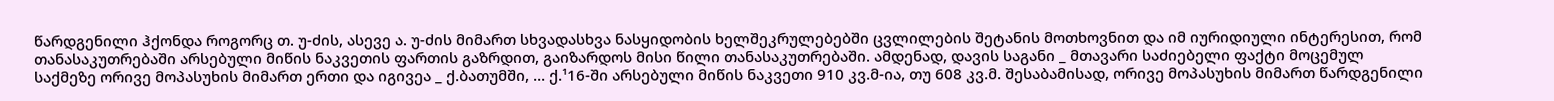წარდგენილი ჰქონდა როგორც თ. უ-ძის, ასევე ა. უ-ძის მიმართ სხვადასხვა ნასყიდობის ხელშეკრულებებში ცვლილების შეტანის მოთხოვნით და იმ იურიდიული ინტერესით, რომ თანასაკუთრებაში არსებული მიწის ნაკვეთის ფართის გაზრდით, გაიზარდოს მისი წილი თანასაკუთრებაში. ამდენად, დავის საგანი _ მთავარი საძიებელი ფაქტი მოცემულ საქმეზე ორივე მოპასუხის მიმართ ერთი და იგივეა _ ქ.ბათუმში, ... ქ.¹16-ში არსებული მიწის ნაკვეთი 910 კვ.მ-ია, თუ 608 კვ.მ. შესაბამისად, ორივე მოპასუხის მიმართ წარდგენილი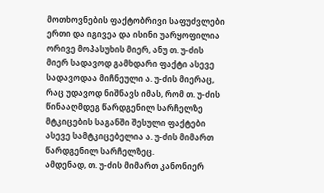მოთხოვნების ფაქტობრივი საფუძვლები ერთი და იგივეა და ისინი უარყოფილია ორივე მოპასუხის მიერ, ანუ თ. უ-ძის მიერ სადავოდ გამხდარი ფაქტი ასევე სადავოდაა მიჩნეული ა. უ-ძის მიერაც, რაც უდავოდ ნიშნავს იმას, რომ თ. უ-ძის წინააღმდეგ წარდგენილ სარჩელზე მტკიცების საგანში შესული ფაქტები ასევე სამტკიცებელია ა. უ-ძის მიმართ წარდგენილ სარჩელზეც.
ამდენად, თ. უ-ძის მიმართ კანონიერ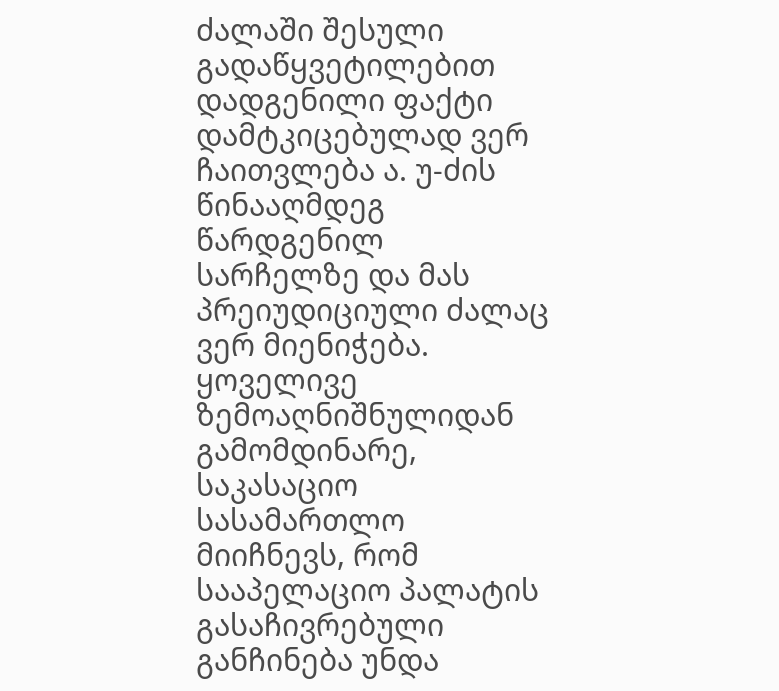ძალაში შესული გადაწყვეტილებით დადგენილი ფაქტი დამტკიცებულად ვერ ჩაითვლება ა. უ-ძის წინააღმდეგ წარდგენილ სარჩელზე და მას პრეიუდიციული ძალაც ვერ მიენიჭება.
ყოველივე ზემოაღნიშნულიდან გამომდინარე, საკასაციო სასამართლო მიიჩნევს, რომ სააპელაციო პალატის გასაჩივრებული განჩინება უნდა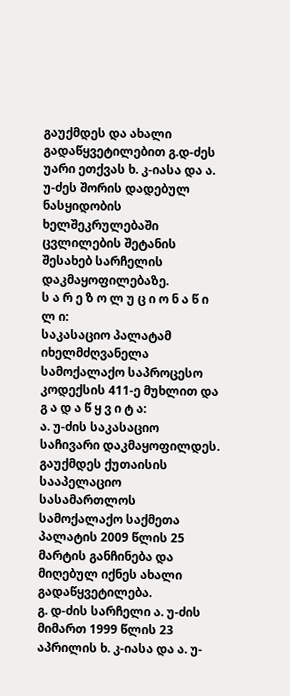გაუქმდეს და ახალი გადაწყვეტილებით გ.დ-ძეს უარი ეთქვას ხ. კ-იასა და ა. უ-ძეს შორის დადებულ ნასყიდობის ხელშეკრულებაში ცვლილების შეტანის შესახებ სარჩელის დაკმაყოფილებაზე.
ს ა რ ე ზ ო ლ უ ც ი ო ნ ა წ ი ლ ი:
საკასაციო პალატამ იხელმძღვანელა სამოქალაქო საპროცესო კოდექსის 411-ე მუხლით და
გ ა დ ა წ ყ ვ ი ტ ა:
ა. უ-ძის საკასაციო საჩივარი დაკმაყოფილდეს.
გაუქმდეს ქუთაისის სააპელაციო სასამართლოს სამოქალაქო საქმეთა პალატის 2009 წლის 25 მარტის განჩინება და მიღებულ იქნეს ახალი გადაწყვეტილება.
გ. დ-ძის სარჩელი ა. უ-ძის მიმართ 1999 წლის 23 აპრილის ხ. კ-იასა და ა. უ-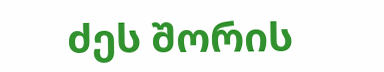ძეს შორის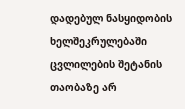დადებულ ნასყიდობის ხელშეკრულებაში ცვლილების შეტანის თაობაზე არ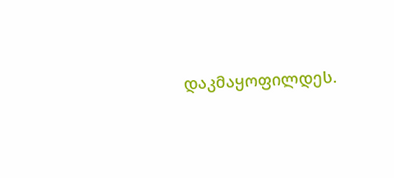დაკმაყოფილდეს.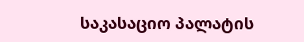საკასაციო პალატის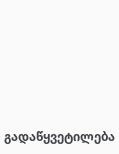გადაწყვეტილება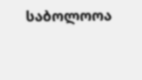საბოლოოა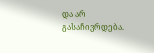და არ გასაჩივრდება.